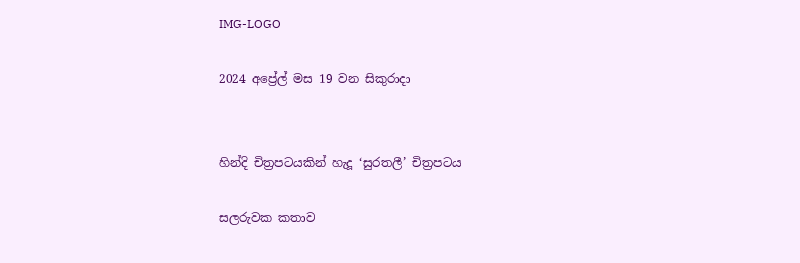IMG-LOGO

2024 අප්‍රේල් මස 19 වන සිකුරාදා


හින්දි චිත්‍රපටයකින් හැදූ ‘සුරතලී’ චිත්‍රපටය

සලරුවක කතාව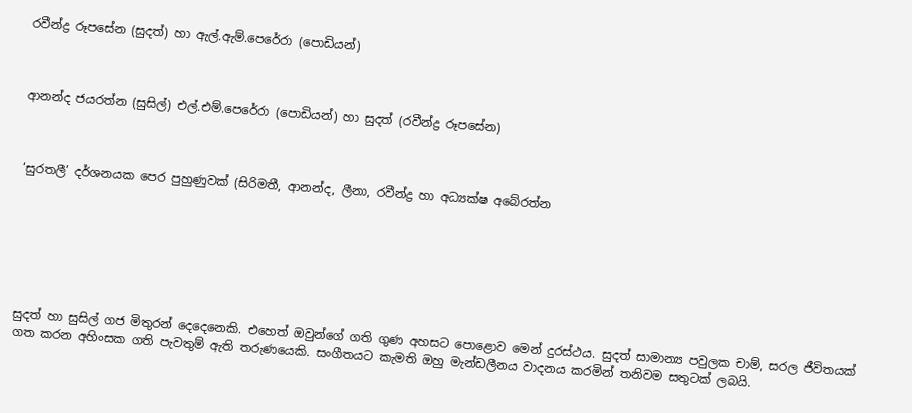රවීන්ද්‍ර රූපසේන (සුදත්) හා ඇල්.ඇම්.පෙරේරා (පොඩියන්)



ආනන්ද ජයරත්න (සුසිල්) එල්.එම්.පෙරේරා (පොඩියන්) හා සුදත් (රවීන්ද්‍ර රූපසේන)



‘සුරතලී’ දර්ශනයක පෙර පුහුණුවක් (සිරිමතී, ආනන්ද, ලීනා, රවීන්ද්‍ර හා අධ්‍යක්ෂ අබේරත්න







සුදත් හා සුසිල් ගජ මිතුරන් දෙදෙනෙකි. එහෙත් ඔවුන්ගේ ගති ගුණ අහසට පොළොව මෙන් දුරස්ථය. සුදත් සාමාන්‍ය පවුලක චාම්, සරල ජීවිතයක් ගත කරන අහිංසක ගති පැවතුම් ඇති තරුණයෙකි. සංගීතයට කැමති ඔහු මැන්ඩලීනය වාදනය කරමින් තනිවම සතුටක් ලබයි.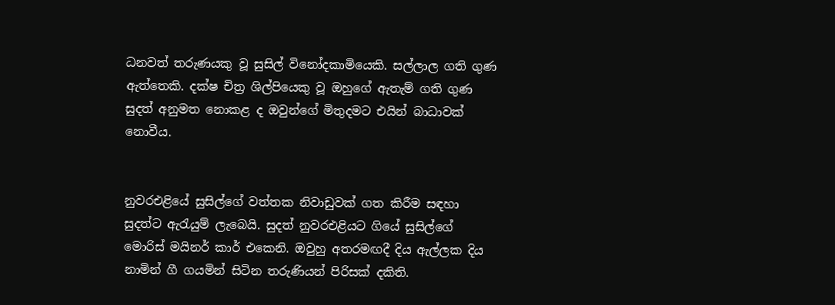ධනවත් තරුණයකු වූ සුසිල් විනෝදකාමියෙකි. සල්ලාල ගති ගුණ ඇත්තෙකි. දක්ෂ චිත්‍ර ශිල්පියෙකු වූ ඔහුගේ ඇතැම් ගති ගුණ සුදත් අනුමත නොකළ ද ඔවුන්ගේ මිතුදමට එයින් බාධාවක් නොවීය.


නුවරඑළියේ සුසිල්ගේ වත්තක නිවාඩුවක් ගත කිරීම සඳහා සුදත්ට ඇරැයුම් ලැබෙයි. සුදත් නුවරඑළියට ගියේ සුසිල්ගේ මොරිස් මයිනර් කාර් එකෙනි. ඔවුහු අතරමඟදී දිය ඇල්ලක දිය නාමින් ගී ගයමින් සිටින තරුණියන් පිරිසක් දකිති.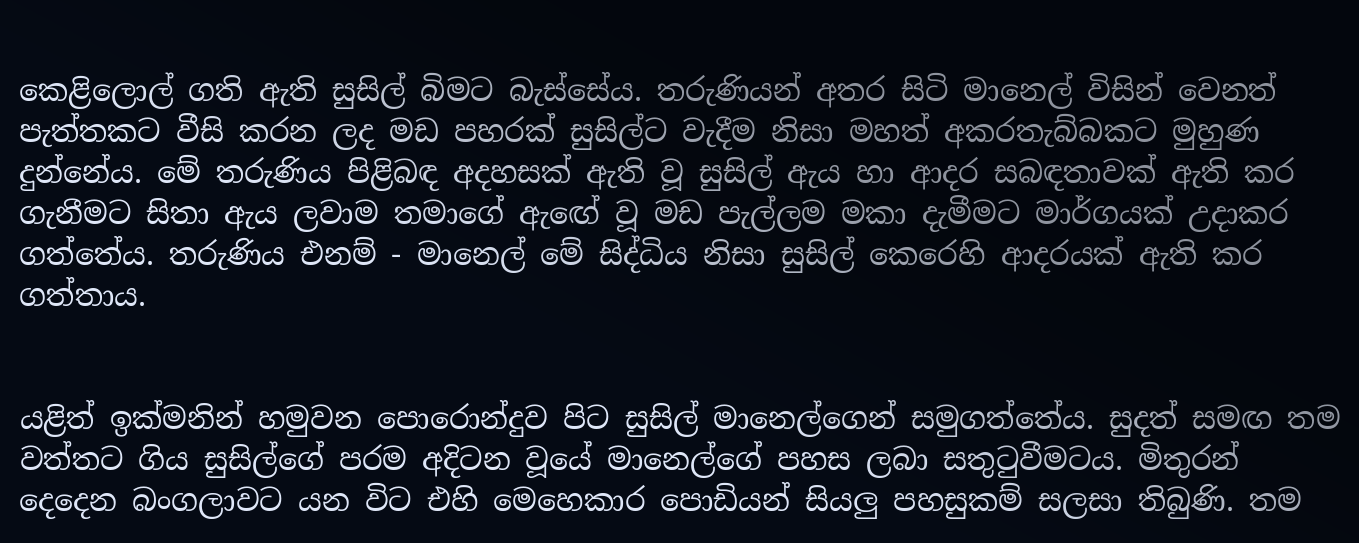කෙළිලොල් ගති ඇති සුසිල් බිමට බැස්සේය. තරුණියන් අතර සිටි මානෙල් විසින් වෙනත් පැත්තකට වීසි කරන ලද මඩ පහරක් සුසිල්ට වැදීම නිසා මහත් අකරතැබ්බකට මුහුණ දුන්නේය. මේ තරුණිය පිළිබඳ අදහසක් ඇති වූ සුසිල් ඇය හා ආදර සබඳතාවක් ඇති කර ගැනීමට සිතා ඇය ලවාම තමාගේ ඇඟේ වූ මඩ පැල්ලම මකා දැමීමට මාර්ගයක් උදාකර ගත්තේය. තරුණිය එනම් - මානෙල් මේ සිද්ධිය නිසා සුසිල් කෙරෙහි ආදරයක් ඇති කර ගත්තාය.


යළිත් ඉක්මනින් හමුවන පොරොන්දුව පිට සුසිල් මානෙල්ගෙන් සමුගත්තේය. සුදත් සමඟ තම වත්තට ගිය සුසිල්ගේ පරම අදිටන වූයේ මානෙල්ගේ පහස ලබා සතුටුවීමටය. මිතුරන් දෙදෙන බංගලාවට යන විට එහි මෙහෙකාර පොඩියන් සියලු පහසුකම් සලසා තිබුණි. තම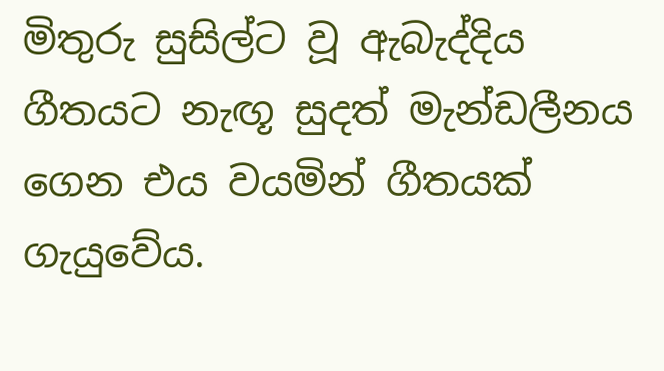මිතුරු සුසිල්ට වූ ඇබැද්දිය ගීතයට නැඟූ සුදත් මැන්ඩලීනය ගෙන එය වයමින් ගීතයක් ගැයුවේය.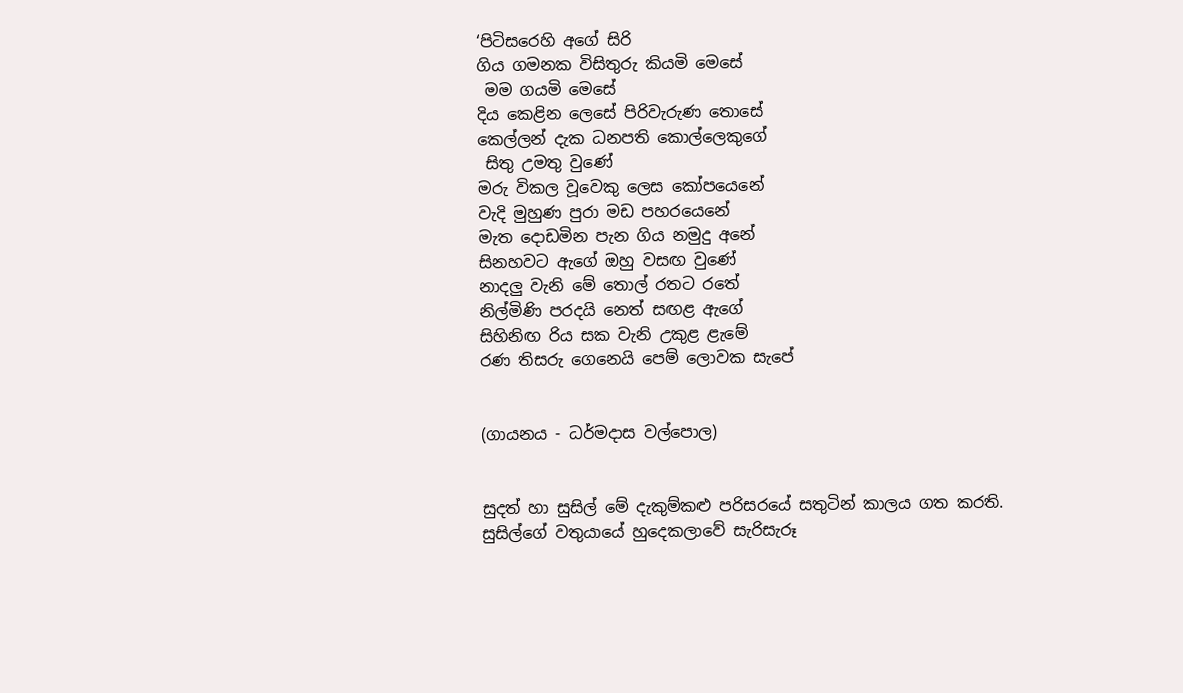‘පිටිසරෙහි අගේ සිරි
ගිය ගමනක විසිතුරු කියමි මෙසේ
 මම ගයමි මෙසේ
දිය කෙළින ලෙසේ පිරිවැරුණ තොසේ
කෙල්ලන් දැක ධනපති කොල්ලෙකුගේ
 සිතු උමතු වුණේ
මරු විකල වූවෙකු ලෙස කෝපයෙනේ
වැදි මුහුණ පුරා මඩ පහරයෙනේ
මැත දොඩමින පැන ගිය නමුදු අනේ
සිනහවට ඇගේ ඔහු වසඟ වුණේ
නාදලු වැනි මේ තොල් රතට රතේ
නිල්මිණි පරදයි නෙත් සඟළ ඇගේ
සිහිනිඟ රිය සක වැනි උකුළ ළැමේ
රණ තිසරු ගෙනෙයි පෙම් ලොවක සැපේ


(ගායනය - ධර්මදාස වල්පොල)


සුදත් හා සුසිල් මේ දැකුම්කළු පරිසරයේ සතුටින් කාලය ගත කරති. සුසිල්ගේ වතුයායේ හුදෙකලාවේ සැරිසැරූ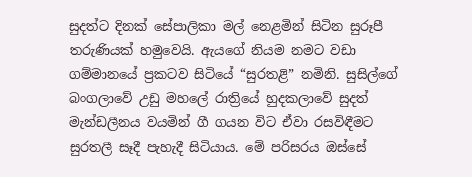සුදත්ට දිනක් සේපාලිකා මල් නෙළමින් සිටින සුරූපී තරුණියක් හමුවෙයි. ඇයගේ නියම නමට වඩා ගම්මානයේ ප්‍රකටව සිටියේ “සුරතළි” නමිනි. සුසිල්ගේ බංගලාවේ උඩු මහලේ රාත්‍රියේ හුදකලාවේ සුදත් මැන්ඩලීනය වයමින් ගී ගයන විට ඒවා රසවිඳීමට සුරතලී සෑදී පැහැදී සිටියාය. මේ පරිසරය ඔස්සේ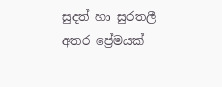සුදත් හා සුරතලී අතර ප්‍රේමයක්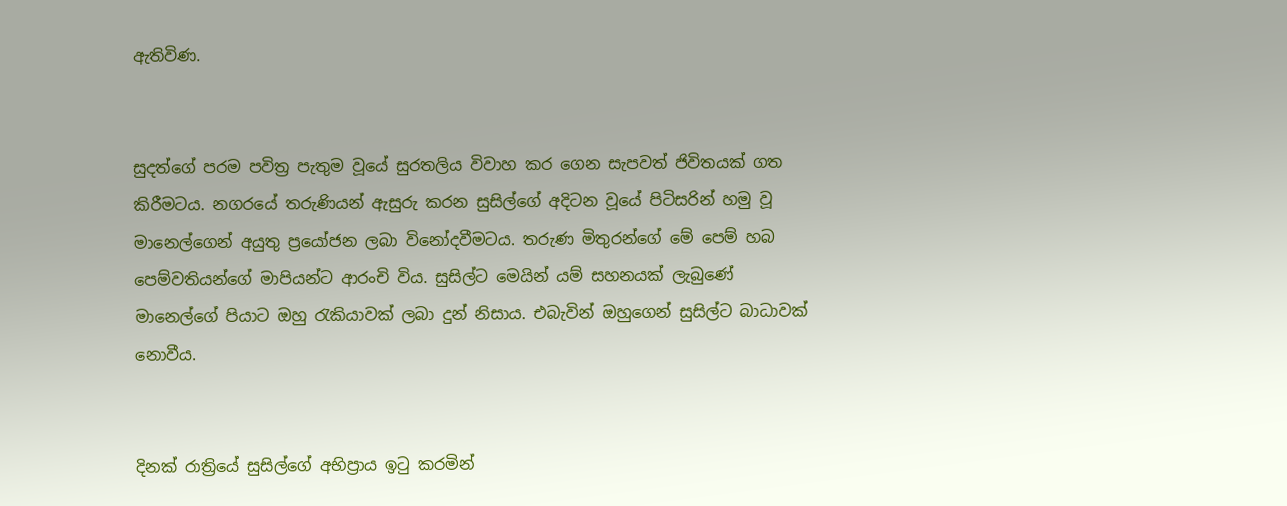ඇතිවිණ.


සුදත්ගේ පරම පවිත්‍ර පැතුම වූයේ සුරතලිය විවාහ කර ගෙන සැපවත් ජිවිතයක් ගත කිරීමටය. නගරයේ තරුණියන් ඇසුරු කරන සුසිල්ගේ අදිටන වූයේ පිටිසරින් හමු වූ මානෙල්ගෙන් අයුතු ප්‍රයෝජන ලබා විනෝදවීමටය. තරුණ මිතුරන්ගේ මේ පෙම් හබ පෙම්වතියන්ගේ මාපියන්ට ආරංචි විය. සුසිල්ට මෙයින් යම් සහනයක් ලැබුණේ මානෙල්ගේ පියාට ඔහු රැකියාවක් ලබා දුන් නිසාය. එබැවින් ඔහුගෙන් සුසිල්ට බාධාවක් නොවීය.


දිනක් රාත්‍රියේ සුසිල්ගේ අභිප්‍රාය ඉටු කරමින්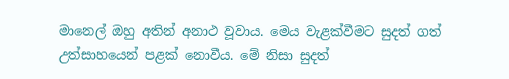මානෙල් ඔහු අතින් අනාථ වූවාය. මෙය වැළක්වීමට සුදත් ගත් උත්සාහයෙන් පළක් නොවීය. මේ නිසා සුදත්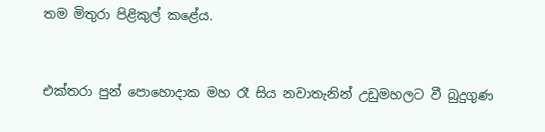තම මිතුරා පිළිකුල් කළේය.


එක්තරා පුන් පොහොදාක මහ රෑ සිය නවාතැනින් උඩුමහලට වී බුදුගුණ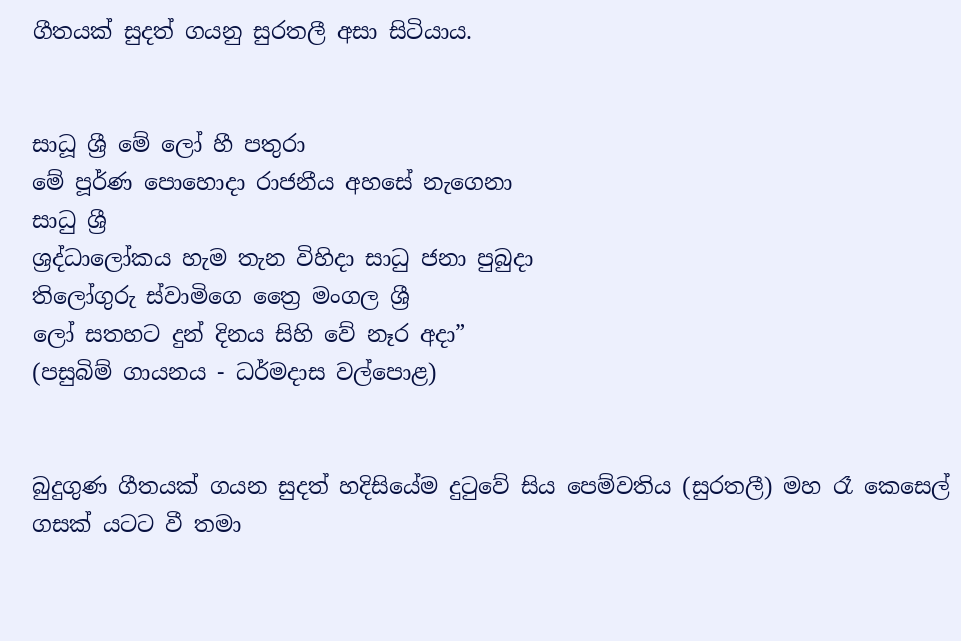ගීතයක් සුදත් ගයනු සුරතලී අසා සිටියාය.


සාධූ ශ්‍රී මේ ලෝ හී පතුරා
මේ පූර්ණ පොහොදා රාජනීය අහසේ නැගෙනා
සාධු ශ්‍රී
ශ්‍රද්ධාලෝකය හැම තැන විහිදා සාධු ජනා පුබුදා
තිලෝගුරු ස්වාමිගෙ ත්‍රෛ මංගල ශ්‍රී
ලෝ සතහට දුන් දිනය සිහි වේ නෑර අදා”
(පසුබිම් ගායනය - ධර්මදාස වල්පොළ)


බුදුගුණ ගීතයක් ගයන සුදත් හදිසියේම දුටුවේ සිය පෙම්වතිය (සුරතලී) මහ රෑ කෙසෙල් ගසක් යටට වී තමා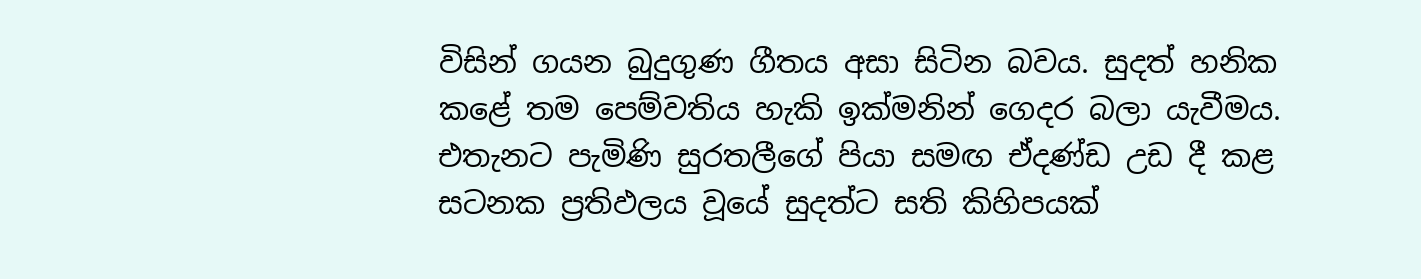විසින් ගයන බුදුගුණ ගීතය අසා සිටින බවය. සුදත් හනික කළේ තම පෙම්වතිය හැකි ඉක්මනින් ගෙදර බලා යැවීමය. එතැනට පැමිණි සුරතලීගේ පියා සමඟ ඒදණ්ඩ උඩ දී කළ සටනක ප්‍රතිඵලය වූයේ සුදත්ට සති කිහිපයක්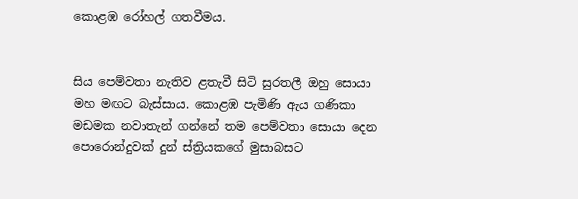කොළඹ රෝහල් ගතවීමය.


සිය පෙම්වතා නැතිව ළතැවී සිටි සුරතලී ඔහු සොයා මහ මඟට බැස්සාය. කොළඹ පැමිණි ඇය ගණිකා මඩමක නවාතැන් ගන්නේ තම පෙම්වතා සොයා දෙන පොරොන්දුවක් දුන් ස්ත්‍රියකගේ මුසාබසට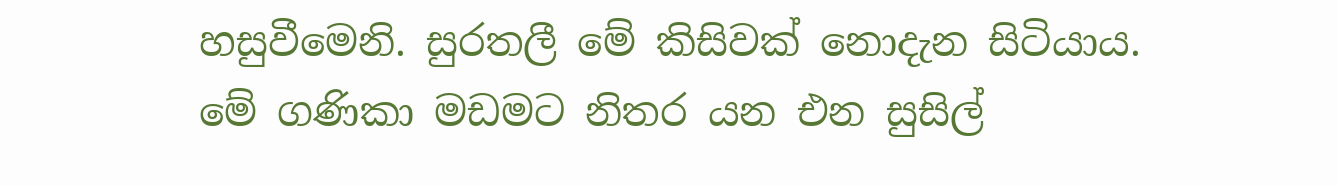හසුවීමෙනි. සුරතලී මේ කිසිවක් නොදැන සිටියාය. මේ ගණිකා මඩමට නිතර යන එන සුසිල්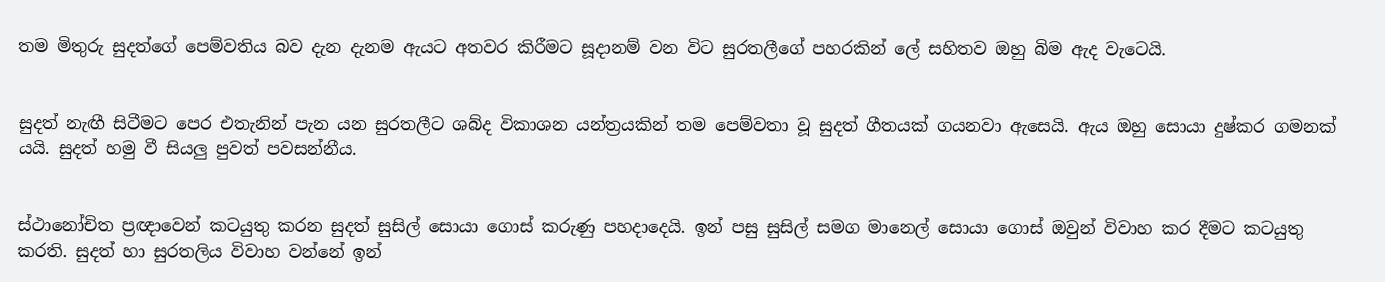තම මිතුරු සුදත්ගේ පෙම්වතිය බව දැන දැනම ඇයට අතවර කිරීමට සූදානම් වන විට සුරතලීගේ පහරකින් ලේ සහිතව ඔහු බිම ඇද වැටෙයි.


සුදත් නැඟී සිටීමට පෙර එතැනින් පැන යන සුරතලීට ශබ්ද විකාශන යන්ත්‍රයකින් තම පෙම්වතා වූ සුදත් ගීතයක් ගයනවා ඇසෙයි. ඇය ඔහු සොයා දුෂ්කර ගමනක් යයි. සුදත් හමු වී සියලු පුවත් පවසන්නීය.


ස්ථානෝචිත ප්‍රඥාවෙන් කටයුතු කරන සුදත් සුසිල් සොයා ගොස් කරුණු පහදාදෙයි. ඉන් පසු සුසිල් සමග මානෙල් සොයා ගොස් ඔවුන් විවාහ කර දීමට කටයුතු කරති. සුදත් හා සුරතලිය විවාහ වන්නේ ඉන්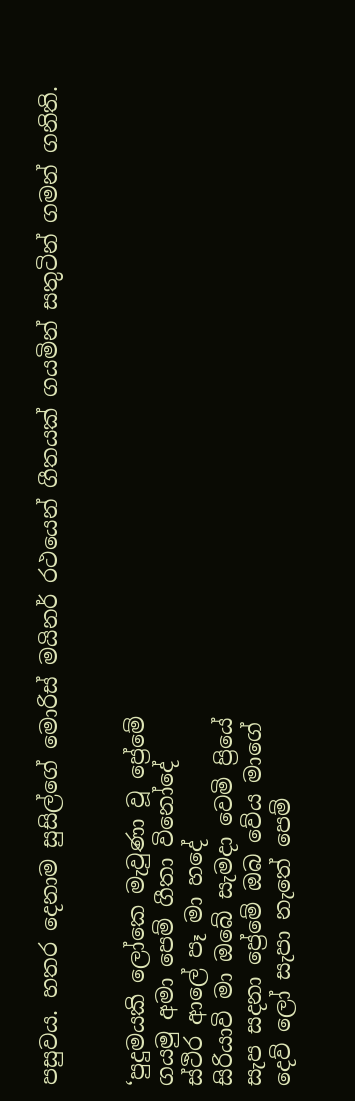පසුවය. හතර දෙනාම සුසිල්ගේ මොරිස් මයිනර් රථයෙන් ගීතයක් ගයමින් සතුටින් ගමන් ගනිති.


‘පුදුමයකි ලෝකෙ මැවුණා වූ ප්‍රේමේ
ගයමු අමා පෙම් ගීතා විනෝදේ
ස්ථිර ආලේ පෑ මා හදේ
සිරියාවි මා ඔබේ සැමදා වෙමි ප්‍රියේ
සැප සදනා ප්‍රේමේ ඔබ වේය මාගේ
දෙව් ලෝ සැපා නැතේ පෙම්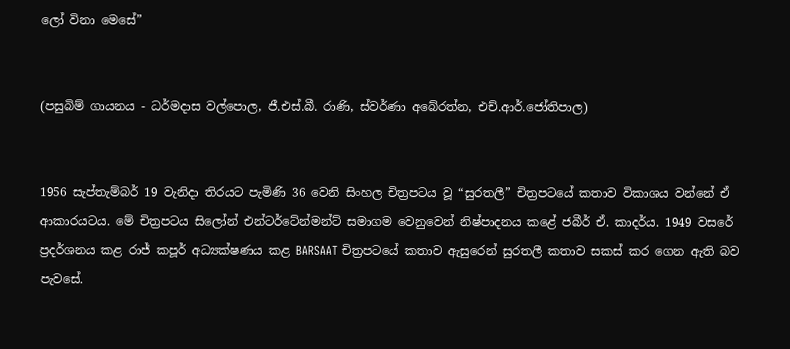ලෝ විනා මෙසේ”


(පසුබිම් ගායනය - ධර්මදාස වල්පොල, ජී.එස්.බී. රාණි, ස්වර්ණා අබේරත්න, එච්.ආර්.ජෝතිපාල)


1956 සැප්තැම්බර් 19 වැනිදා තිරයට පැමිණි 36 වෙනි සිංහල චිත්‍රපටය වූ “සුරතලී” චිත්‍රපටයේ කතාව විකාශය වන්නේ ඒ ආකාරයටය. මේ චිත්‍රපටය සිලෝන් එන්ටර්ටේන්මන්ට් සමාගම වෙනුවෙන් නිෂ්පාදනය කළේ ජබීර් ඒ. කාදර්ය. 1949 වසරේ ප්‍රදර්ශනය කළ රාජ් කපූර් අධ්‍යක්ෂණය කළ BARSAAT චිත්‍රපටයේ කතාව ඇසුරෙන් සුරතලී කතාව සකස් කර ගෙන ඇති බව පැවසේ.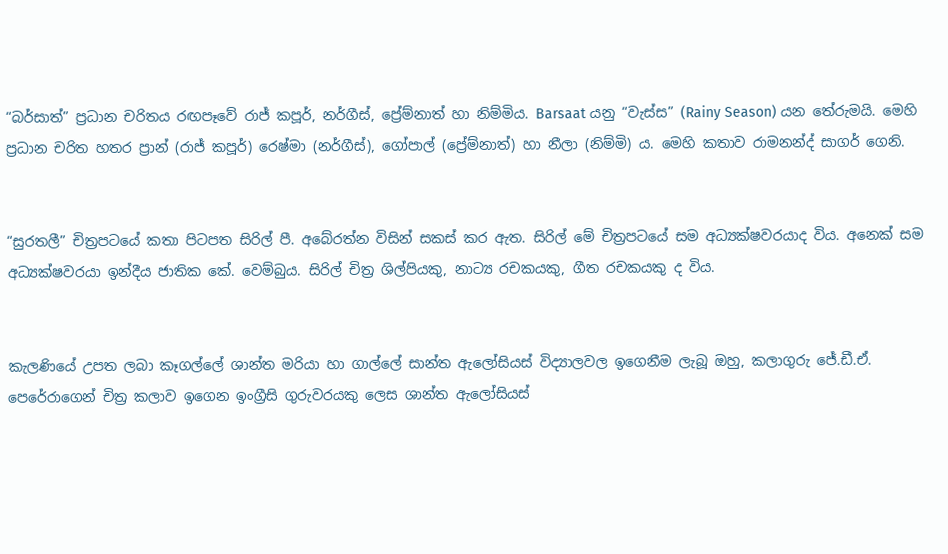“බර්සාත්” ප්‍රධාන චරිතය රඟපෑවේ රාජ් කපූර්, නර්ගීස්, ප්‍රේම්නාත් හා නිම්මිය. Barsaat යනු “වැස්ස” (Rainy Season) යන තේරුමයි. මෙහි ප්‍රධාන චරිත හතර ප්‍රාන් (රාජ් කපූර්) රෙෂ්මා (නර්ගීස්), ගෝපාල් (ප්‍රේම්නාත්) හා නීලා (නිම්මි) ය. මෙහි කතාව රාමනන්ද් සාගර් ගෙනි.


“සුරතලී” චිත්‍රපටයේ කතා පිටපත සිරිල් පී. අබේරත්න විසින් සකස් කර ඇත. සිරිල් මේ චිත්‍රපටයේ සම අධ්‍යක්ෂවරයාද විය. අනෙක් සම අධ්‍යක්ෂවරයා ඉන්දීය ජාතික කේ. වෙම්බුය. සිරිල් චිත්‍ර ශිල්පියකු, නාට්‍ය රචකයකු, ගීත රචකයකු ද විය.


කැලණියේ උපත ලබා කෑගල්ලේ ශාන්ත මරියා හා ගාල්ලේ සාන්ත ඇලෝසියස් විද්‍යාලවල ඉගෙනීම ලැබූ ඔහු, කලාගුරු ජේ.ඩී.ඒ. පෙරේරාගෙන් චිත්‍ර කලාව ඉගෙන ඉංග්‍රීසි ගුරුවරයකු ලෙස ශාන්ත ඇලෝසියස්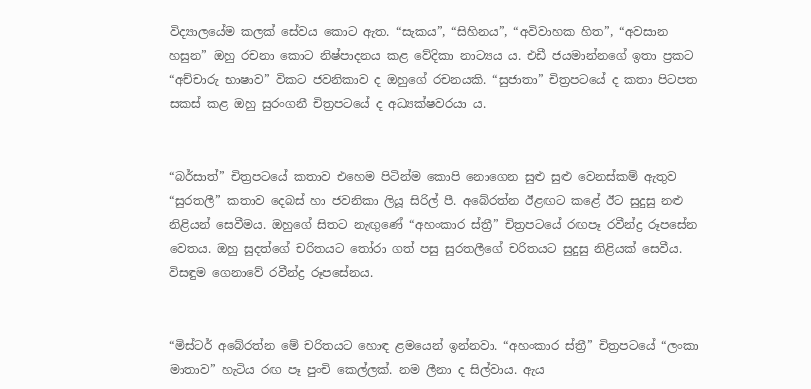විද්‍යාලයේම කලක් සේවය කොට ඇත. “සැකය”, “සිහිනය”, “අවිවාහක හිත”, “අවසාන හසුන” ඔහු රචනා කොට නිෂ්පාදනය කළ වේදිකා නාට්‍යය ය. එඩී ජයමාන්නගේ ඉතා ප්‍රකට “අච්චාරු භාෂාව” විකට ජවනිකාව ද ඔහුගේ රචනයකි. “සුජාතා” චිත්‍රපටයේ ද කතා පිටපත සකස් කළ ඔහු සුරංගනී චිත්‍රපටයේ ද අධ්‍යක්ෂවරයා ය.


“බර්සාත්” චිත්‍රපටයේ කතාව එහෙම පිටින්ම කොපි නොගෙන සුළු සුළු වෙනස්කම් ඇතුව “සුරතලී” කතාව දෙබස් හා ජවනිකා ලියූ සිරිල් පී. අබේරත්න ඊළඟට කළේ ඊට සුදුසු නළු නිළියන් සෙවීමය. ඔහුගේ සිතට නැඟුණේ “අහංකාර ස්ත්‍රී” චිත්‍රපටයේ රඟපෑ රවීන්ද්‍ර රූපසේන වෙතය. ඔහු සුදත්ගේ චරිතයට තෝරා ගත් පසු සුරතලීගේ චරිතයට සුදුසු නිළියක් සෙවීය. විසඳුම ගෙනාවේ රවීන්ද්‍ර රූපසේනය.


“මිස්ටර් අබේරත්න මේ චරිතයට හොඳ ළමයෙන් ඉන්නවා. “අහංකාර ස්ත්‍රී” චිත්‍රපටයේ “ලංකා මාතාව” හැටිය රඟ පෑ පුංචි කෙල්ලක්. නම ලීනා ද සිල්වාය. ඇය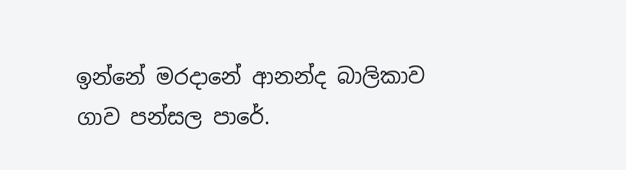ඉන්නේ මරදානේ ආනන්ද බාලිකාව ගාව පන්සල පාරේ.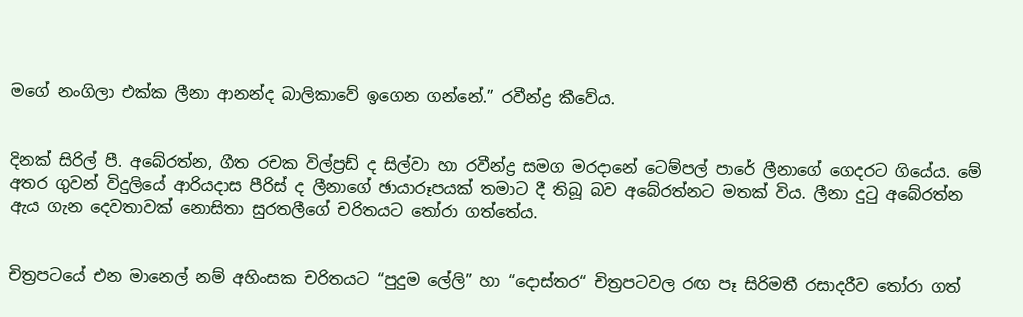මගේ නංගිලා එක්ක ලීනා ආනන්ද බාලිකාවේ ඉගෙන ගන්නේ.” රවීන්ද්‍ර කීවේය.


දිනක් සිරිල් පී. අබේරත්න, ගීත රචක විල්ප්‍රඩ් ද සිල්වා හා රවීන්ද්‍ර සමග මරදානේ ටෙම්පල් පාරේ ලීනාගේ ගෙදරට ගියේය. මේ අතර ගුවන් විදුලියේ ආරියදාස පීරිස් ද ලීනාගේ ඡායාරූපයක් තමාට දී තිබූ බව අබේරත්නට මතක් විය. ලීනා දුටු අබේරත්න ඇය ගැන දෙවතාවක් නොසිතා සුරතලීගේ චරිතයට තෝරා ගත්තේය.


චිත්‍රපටයේ එන මානෙල් නම් අහිංසක චරිතයට “පුදුම ලේලි” හා “දොස්තර“ චිත්‍රපටවල රඟ පෑ සිරිමතී රසාදරීව තෝරා ගත්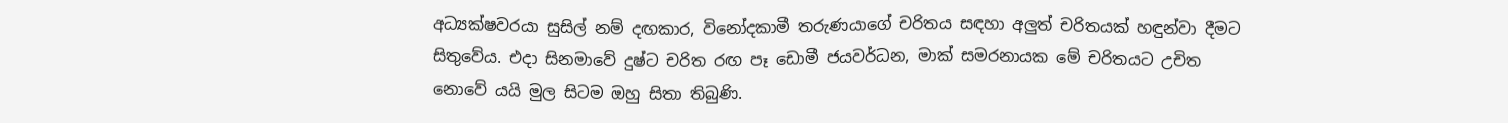අධ්‍යක්ෂවරයා සුසිල් නම් දඟකාර, විනෝදකාමී තරුණයාගේ චරිතය සඳහා අලුත් චරිතයක් හඳුන්වා දීමට සිතුවේය. එදා සිනමාවේ දුෂ්ට චරිත රඟ පෑ ඩොමී ජයවර්ධන, මාක් සමරනායක මේ චරිතයට උචිත නොවේ යයි මුල සිටම ඔහු සිතා තිබුණි.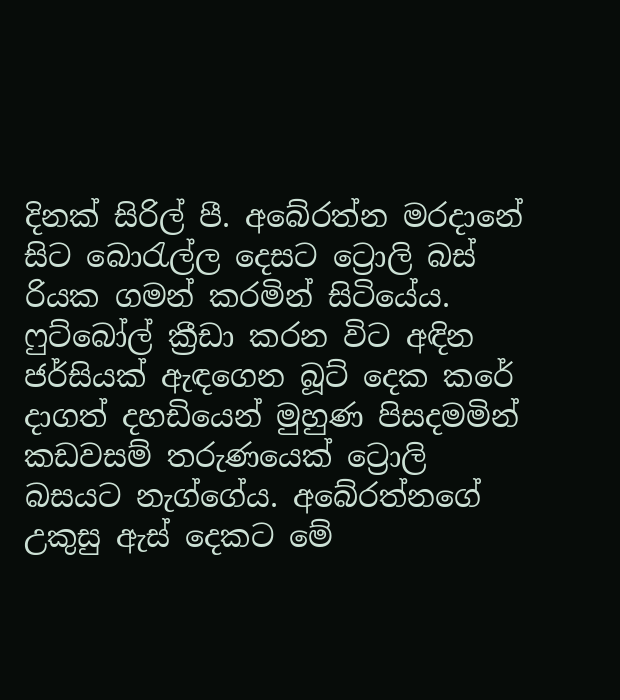දිනක් සිරිල් පී. අබේරත්න මරදානේ සිට බොරැල්ල දෙසට ට්‍රොලි බස් රියක ගමන් කරමින් සිටියේය. ෆුට්බෝල් ක්‍රීඩා කරන විට අඳින ජර්සියක් ඇඳගෙන බූට් දෙක කරේ දාගත් දහඩියෙන් මුහුණ පිසදමමින් කඩවසම් තරුණයෙක් ට්‍රොලි බසයට නැග්ගේය. අබේරත්නගේ උකුසු ඇස් දෙකට මේ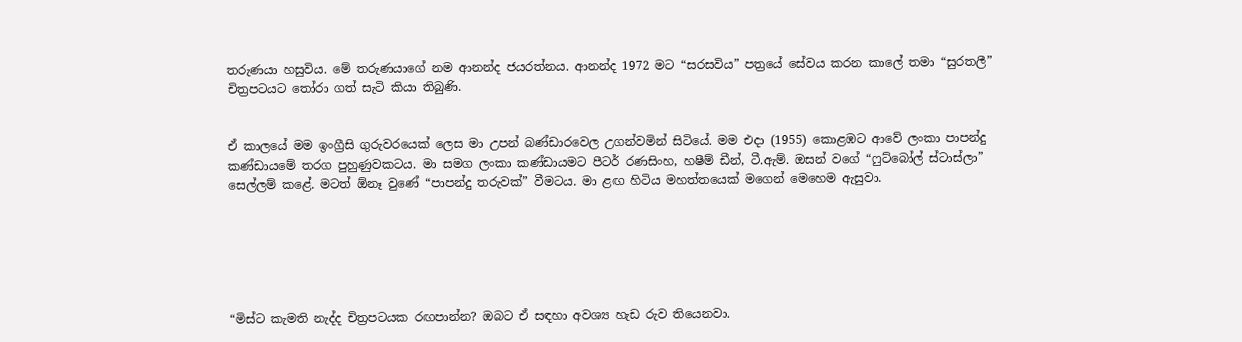තරුණයා හසුවිය. මේ තරුණයාගේ නම ආනන්ද ජයරත්නය. ආනන්ද 1972 මට “සරසවිය” පත්‍රයේ සේවය කරන කාලේ තමා “සුරතලී” චිත්‍රපටයට තෝරා ගත් සැටි කියා තිබුණි.


ඒ කාලයේ මම ඉංග්‍රීසි ගුරුවරයෙක් ලෙස මා උපන් බණ්ඩාරවෙල උගන්වමින් සිටියේ. මම එදා (1955) කොළඹට ආවේ ලංකා පාපන්දු කණ්ඩායමේ තරග පුහුණුවකටය. මා සමග ලංකා කණ්ඩායමට පීටර් රණසිංහ, හෂීම් ඩීන්, ටී.ඇම්. ඔසන් වගේ “ෆුට්බෝල් ස්ටාස්ලා” සෙල්ලම් කළේ. මටත් ඕනෑ වුණේ “පාපන්දු තරුවක්” වීමටය. මා ළඟ හිටිය මහත්තයෙක් මගෙන් මෙහෙම ඇසුවා.






“මිස්ට කැමති නැද්ද චිත්‍රපටයක රඟපාන්න? ඔබට ඒ සඳහා අවශ්‍ය හැඩ රුව තියෙනවා.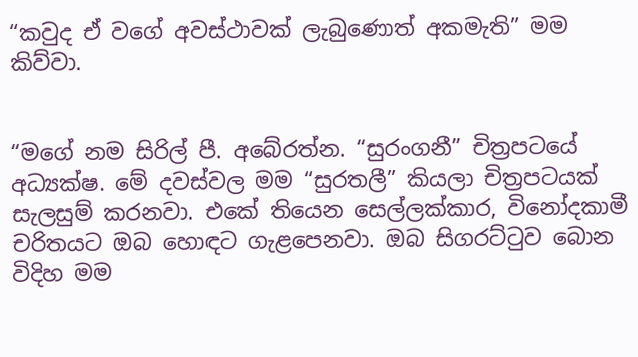“කවුද ඒ වගේ අවස්ථාවක් ලැබුණොත් අකමැති” මම කිව්වා.


“මගේ නම සිරිල් පී. අබේරත්න. “සුරංගනී” චිත්‍රපටයේ අධ්‍යක්ෂ. මේ දවස්වල මම “සුරතලී” කියලා චිත්‍රපටයක් සැලසුම් කරනවා. එකේ තියෙන සෙල්ලක්කාර, විනෝදකාමී චරිතයට ඔබ හොඳට ගැළපෙනවා. ඔබ සිගරට්ටුව බොන විදිහ මම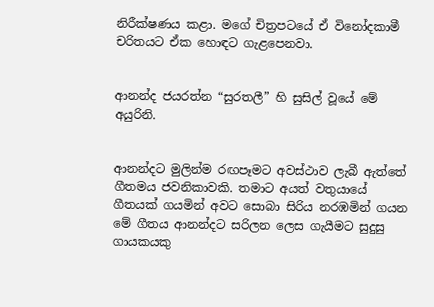නිරීක්ෂණය කළා. මගේ චිත්‍රපටයේ ඒ විනෝදකාමී චරිතයට ඒක හොඳට ගැළපෙනවා.


ආනන්ද ජයරත්න “සුරතලී” හි සුසිල් වූයේ මේ අයුරිනි.


ආනන්දට මුලින්ම රඟපෑමට අවස්ථාව ලැබී ඇත්තේ ගීතමය ජවනිකාවකි. තමාට අයත් වතුයායේ ගීතයක් ගයමින් අවට සොබා සිරිය නරඹමින් ගයන මේ ගීතය ආනන්දට සරිලන ලෙස ගැයීමට සුදුසු ගායකයකු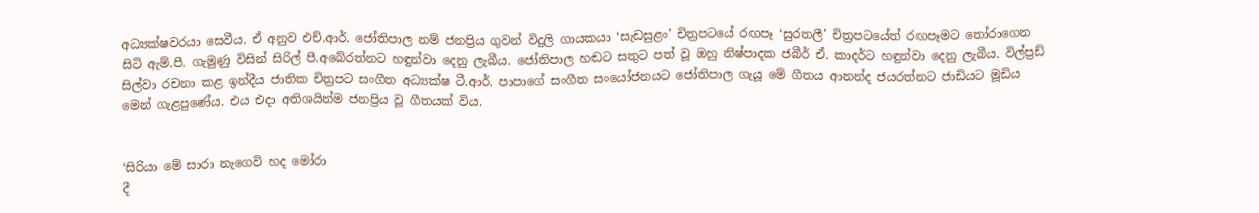අධ්‍යක්ෂවරයා සෙවීය. ඒ අනුව එච්.ආර්. ජෝතිපාල නම් ජනප්‍රිය ගුවන් විදුලි ගායකයා ‘සැඩසුළං’ චිත්‍රපටයේ රඟපෑ ‘සුරතලී’ චිත්‍රපටයේත් රඟපෑමට තෝරාගෙන සිටි ඇම්.පී. ගැමුණු විසින් සිරිල් පී.අබේරත්නට හඳුන්වා දෙනු ලැබීය. ජෝතිපාල හඬට සතුට පත් වූ ඔහු නිෂ්පාදක ජබීර් ඒ. කාදර්ට හඳුන්වා දෙනු ලැබීය. විල්ප්‍රඩ් සිල්වා රචනා කළ ඉන්දීය ජාතික චිත්‍රපට සංගීත අධ්‍යක්ෂ ටී.ආර්. පාපාගේ සංගීත සංයෝජනයට ජෝතිපාල ගැයූ මේ ගීතය ආනන්ද ජයරත්නට ජාඩියට මූඩිය මෙන් ගැළපුණේය. එය එදා අතිශයින්ම ජනප්‍රිය වූ ගීතයක් විය.


‘සිරියා මේ සාරා නැගෙවි හද මෝරා
දී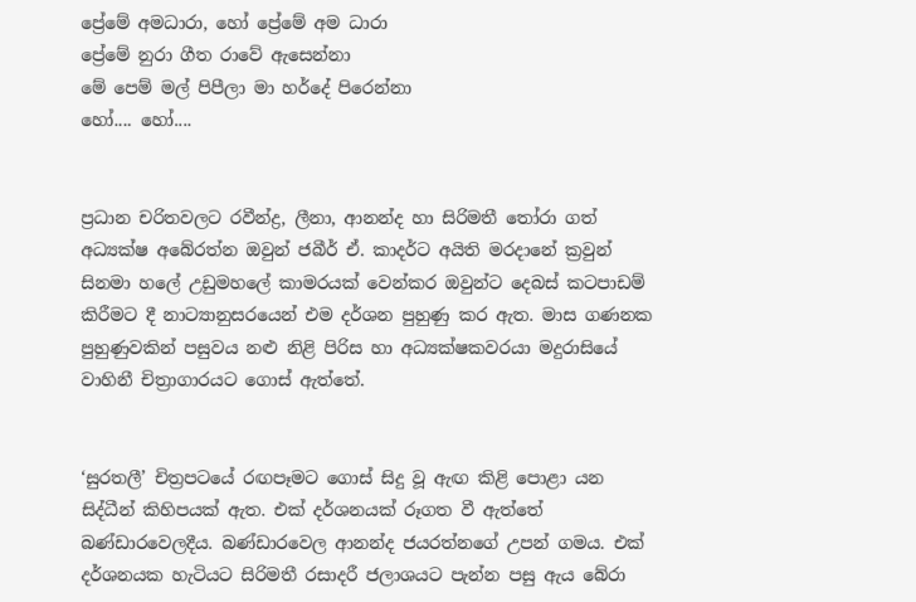ප්‍රේමේ අමධාරා, හෝ ප්‍රේමේ අම ධාරා
ප්‍රේමේ නුරා ගීත රාවේ ඇසෙන්නා
මේ පෙම් මල් පිපීලා මා හර්දේ පිරෙන්නා
හෝ.... හෝ....


ප්‍රධාන චරිතවලට රවීන්ද්‍ර, ලීනා, ආනන්ද හා සිරිමතී තෝරා ගත් අධ්‍යක්ෂ අබේරත්න ඔවුන් ජබීර් ඒ. කාදර්ට අයිති මරදානේ ක්‍රවුන් සිනමා හලේ උඩුමහලේ කාමරයක් වෙන්කර ඔවුන්ට දෙබස් කටපාඩම් කිරීමට දී නාට්‍යානුසරයෙන් එම දර්ශන පුහුණු කර ඇත. මාස ගණනක පුහුණුවකින් පසුවය නළු නිළි පිරිස හා අධ්‍යක්ෂකවරයා මදුරාසියේ වාහිනී චිත්‍රාගාරයට ගොස් ඇත්තේ.


‘සුරතලී’ චිත්‍රපටයේ රඟපෑමට ගොස් සිදු වූ ඇඟ කිළි පොළා යන සිද්ධීන් කිහිපයක් ඇත. එක් දර්ශනයක් රූගත වී ඇත්තේ බණ්ඩාරවෙලදීය. බණ්ඩාරවෙල ආනන්ද ජයරත්නගේ උපන් ගමය. එක් දර්ශනයක හැටියට සිරිමතී රසාදරී ජලාශයට පැන්න පසු ඇය බේරා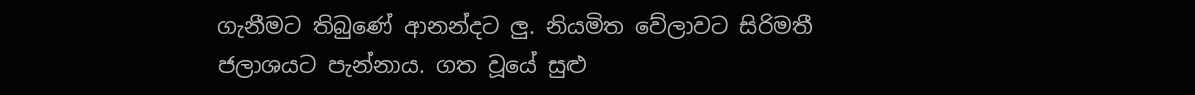ගැනීමට තිබුණේ ආනන්දට ලු. නියමිත වේලාවට සිරිමතී ජලාශයට පැන්නාය. ගත වූයේ සුළු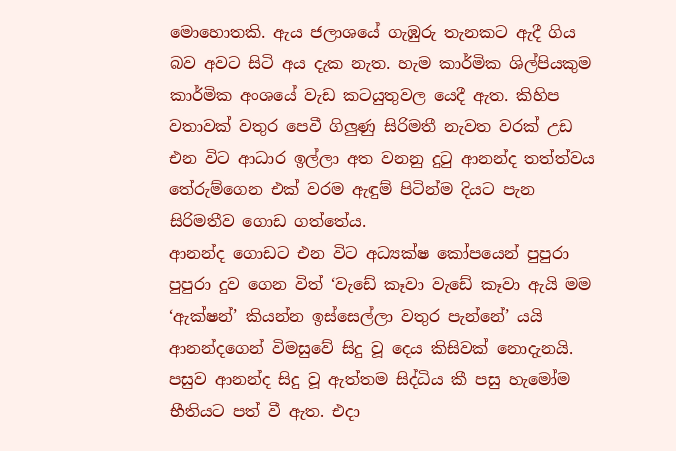මොහොතකි. ඇය ජලාශයේ ගැඹුරු තැනකට ඇදී ගිය බව අවට සිටි අය දැක නැත. හැම කාර්මික ශිල්පියකුම කාර්මික අංශයේ වැඩ කටයුතුවල යෙදී ඇත. කිහිප වතාවක් වතුර පෙවී ගිලුණු සිරිමතී නැවත වරක් උඩ එන විට ආධාර ඉල්ලා අත වනනු දුටු ආනන්ද තත්ත්වය තේරුම්ගෙන එක් වරම ඇඳුම් පිටින්ම දියට පැන සිරිමතීව ගොඩ ගත්තේය.
ආනන්ද ගොඩට එන විට අධ්‍යක්ෂ කෝපයෙන් පුපුරා පුපුරා දුව ගෙන විත් ‘වැඩේ කෑවා වැඩේ කෑවා ඇයි මම ‘ඇක්ෂන්’ කියන්න ඉස්සෙල්ලා වතුර පැන්නේ’ යයි ආනන්දගෙන් විමසුවේ සිදු වූ දෙය කිසිවක් නොදැනයි. පසුව ආනන්ද සිදු වූ ඇත්තම සිද්ධිය කී පසු හැමෝම භීතියට පත් වී ඇත. එදා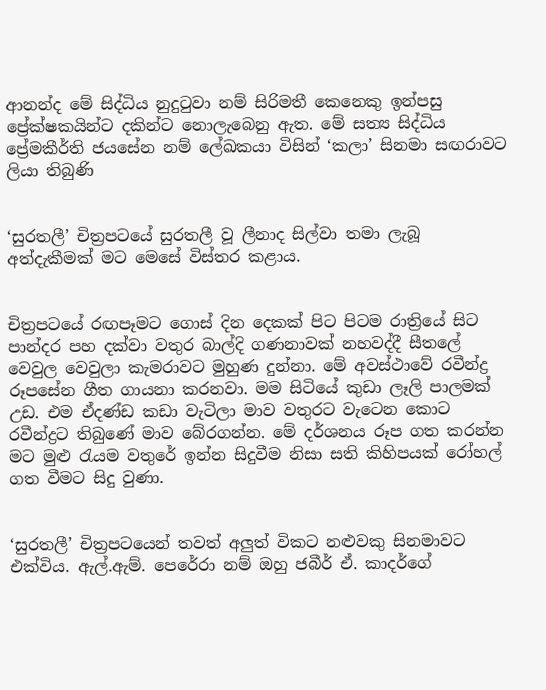ආනන්ද මේ සිද්ධිය නුදුටුවා නම් සිරිමතී කෙනෙකු ඉන්පසු ප්‍රේක්ෂකයින්ට දකින්ට නොලැබෙනු ඇත. මේ සත්‍ය සිද්ධිය ප්‍රේමකීර්ති ජයසේන නම් ලේඛකයා විසින් ‘කලා’ සිනමා සඟරාවට ලියා තිබුණි


‘සුරතලී’ චිත්‍රපටයේ සුරතලී වූ ලීනාද සිල්වා තමා ලැබූ අත්දැකීමක් මට මෙසේ විස්තර කළාය.


චිත්‍රපටයේ රඟපෑමට ගොස් දින දෙකක් පිට පිටම රාත්‍රියේ සිට පාන්දර පහ දක්වා වතුර බාල්දි ගණනාවක් නහවද්දී සීතලේ වෙවුල වෙවුලා කැමරාවට මුහුණ දුන්නා. මේ අවස්ථාවේ රවීන්ද්‍ර රූපසේන ගීත ගායනා කරනවා. මම සිටියේ කුඩා ලෑලි පාලමක් උඩ. එම ඒදණ්ඩ කඩා වැටිලා මාව වතුරට වැටෙන කොට රවීන්ද්‍රට තිබුණේ මාව බේරගන්න. මේ දර්ශනය රූප ගත කරන්න මට මුළු රැයම වතුරේ ඉන්න සිදුවීම නිසා සති කිහිපයක් රෝහල් ගත වීමට සිදු වුණා.


‘සුරතලී’ චිත්‍රපටයෙන් තවත් අලුත් විකට නළුවකු සිනමාවට එක්විය. ඇල්.ඇම්. පෙරේරා නම් ඔහු ජබීර් ඒ. කාදර්ගේ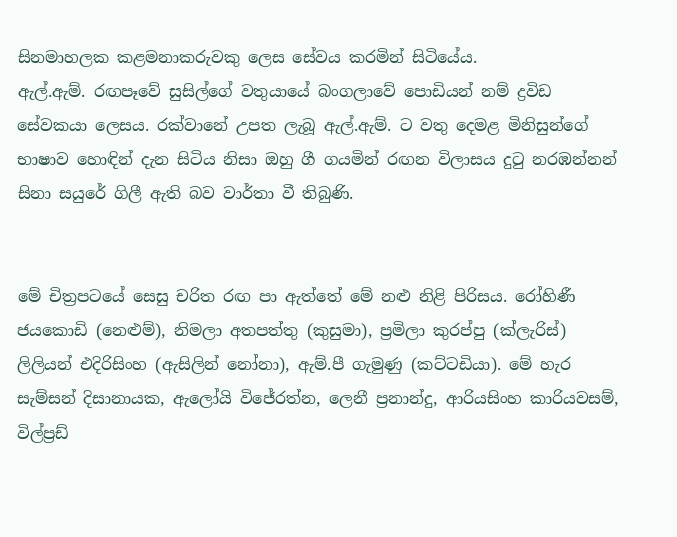සිනමාහලක කළමනාකරුවකු ලෙස සේවය කරමින් සිටියේය.
ඇල්.ඇම්. රඟපෑවේ සුසිල්ගේ වතුයායේ බංගලාවේ පොඩියන් නම් ද්‍රවිඩ සේවකයා ලෙසය. රක්වානේ උපත ලැබූ ඇල්.ඇම්. ට වතු දෙමළ මිනිසුන්ගේ භාෂාව හොඳින් දැන සිටිය නිසා ඔහු ගී ගයමින් රඟන විලාසය දුටු නරඹන්නන් සිනා සයුරේ ගිලී ඇති බව වාර්තා වී තිබුණි.


මේ චිත්‍රපටයේ සෙසු චරිත රඟ පා ඇත්තේ මේ නළු නිළි පිරිසය. රෝහිණී ජයකොඩි (නෙළුම්), නිමලා අතපත්තු (කුසුමා), ප්‍රමිලා කුරප්පු (ක්ලැරිස්) ලිලියන් එදිරිසිංහ (ඇසිලින් නෝනා), ඇම්.පී ගැමුණු (කට්ටඩියා). මේ හැර සැම්සන් දිසානායක, ඇලෝයි විජේරත්න, ලෙනී ප්‍රනාන්දු, ආරියසිංහ කාරියවසම්, විල්ප්‍රඩ්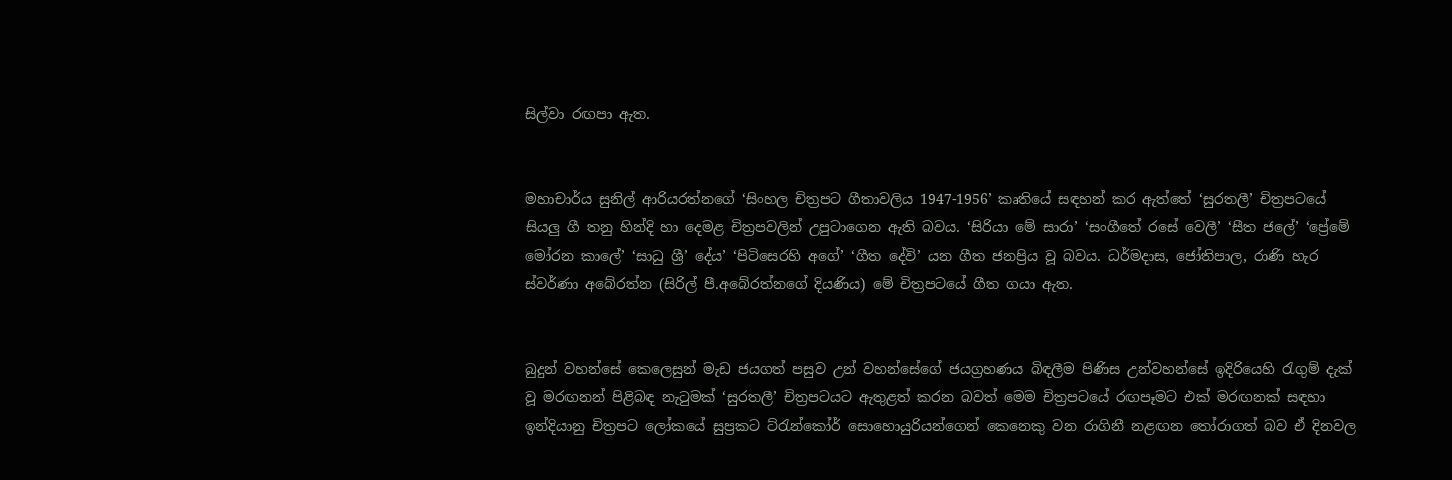සිල්වා රඟපා ඇත.


මහාචාර්ය සුනිල් ආරියරත්නගේ ‘සිංහල චිත්‍රපට ගීතාවලිය 1947-1956’ කෘතියේ සඳහන් කර ඇත්තේ ‘සුරතලී’ චිත්‍රපටයේ සියලු ගී තනු හින්දි හා දෙමළ චිත්‍රපවලින් උපුටාගෙන ඇති බවය. ‘සිරියා මේ සාරා’ ‘සංගීතේ රසේ වෙලී’ ‘සීත ජලේ’ ‘ප්‍රේමේ මෝරන කාලේ’ ‘සාධු ශ්‍රී’ දේය’ ‘පිටිසෙරහි අගේ’ ‘ගීත දේවි’ යන ගීත ජනප්‍රිය වූ බවය. ධර්මදාස, ජෝතිපාල, රාණි හැර ස්වර්ණා අබේරත්න (සිරිල් පී.අබේරත්නගේ දියණිය) මේ චිත්‍රපටයේ ගීත ගයා ඇත.


බුදුන් වහන්සේ කෙලෙසුන් මැඩ ජයගත් පසුව උන් වහන්සේගේ ජයග්‍රහණය බිඳලීම පිණිස උන්වහන්සේ ඉදිරියෙහි රැගුම් දැක් වූ මරඟනන් පිළිබඳ නැටුමක් ‘සුරතලී’ චිත්‍රපටයට ඇතුළත් කරන බවත් මෙම චිත්‍රපටයේ රඟපෑමට එක් මරඟනක් සඳහා ඉන්දියානු චිත්‍රපට ලෝකයේ සුප්‍රකට ට්රැන්කෝර් සොහොයුරියන්ගෙන් කෙනෙකු වන රාගිනී නළඟන තෝරාගත් බව ඒ දිනවල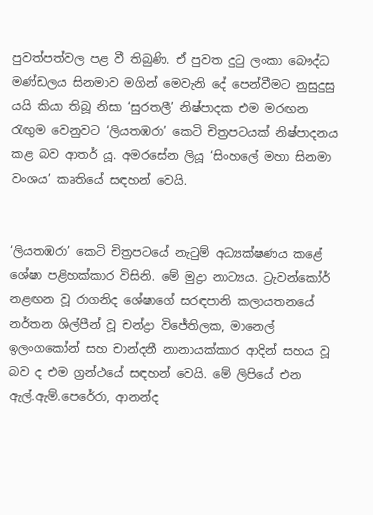පුවත්පත්වල පළ වී තිබුණි. ඒ පුවත දුටු ලංකා බෞද්ධ මණ්ඩලය සිනමාව මගින් මෙවැනි දේ පෙන්වීමට නුසුදුසු යයි කියා තිබූ නිසා ‘සුරතලී’ නිෂ්පාදක එම මරඟන රැඟුම වෙනුවට ‘ලියතඹරා’ කෙටි චිත්‍රපටයක් නිෂ්පාදනය කළ බව ආතර් යූ. අමරසේන ලියූ ‘සිංහලේ මහා සිනමා වංශය’ කෘතියේ සඳහන් වෙයි.


‘ලියතඹරා’ කෙටි චිත්‍රපටයේ නැටුම් අධ්‍යක්ෂණය කළේ ශේෂා පළිහක්කාර විසිනි. මේ මුද්‍රා නාට්‍යය. ට්‍රැවන්කෝර් නළඟන වූ රාගනිද ශේෂාගේ සරඳපානි කලායතනයේ නර්තන ශිල්පීන් වූ චන්ද්‍රා විජේතිලක, මානෙල් ඉලංගකෝන් සහ චාන්දනී නානායක්කාර ආදින් සහය වූ බව ද එම ග්‍රන්ථයේ සඳහන් වෙයි. මේ ලිපියේ එන ඇල්.ඇම්.පෙරේරා, ආනන්ද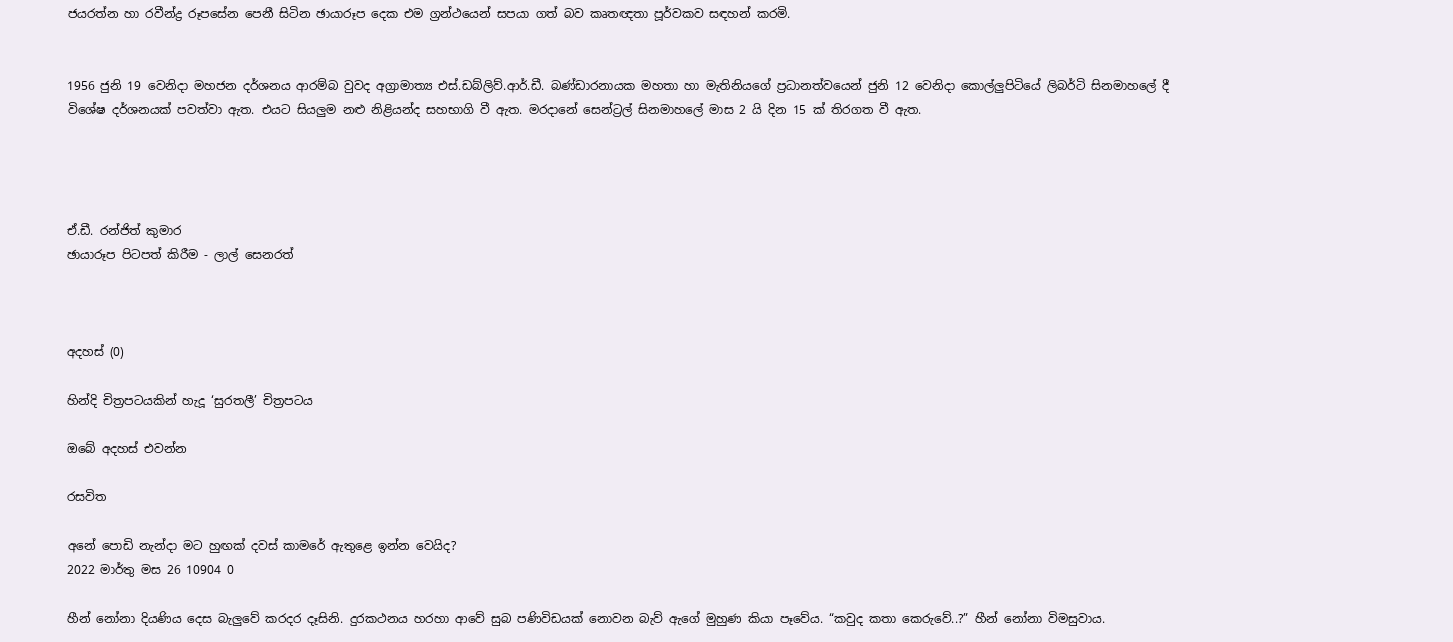ජයරත්න හා රවීන්ද්‍ර රූපසේන පෙනී සිටින ඡායාරූප දෙක එම ග්‍රන්ථයෙන් සපයා ගත් බව කෘතඥතා පූර්වකව සඳහන් කරමි.


1956 ජුනි 19 වෙනිදා මහජන දර්ශනය ආරම්බ වුවද අග්‍රාමාත්‍ය එස්.ඩබ්ලිව්.ආර්.ඩී. බණ්ඩාරනායක මහතා හා මැතිනියගේ ප්‍රධානත්වයෙන් ජුනි 12 වෙනිදා කොල්ලුපිටියේ ලිබර්ටි සිනමාහලේ දී විශේෂ දර්ශනයක් පවත්වා ඇත. එයට සියලුම නළු නිළියන්ද සහභාගි වී ඇත. මරදානේ සෙන්ට්‍රල් සිනමාහලේ මාස 2 යි දින 15 ක් තිරගත වී ඇත.




ඒ.ඩී. රන්ජිත් කුමාර
ඡායාරූප පිටපත් කිරීම - ලාල් සෙනරත්



අදහස් (0)

හින්දි චිත්‍රපටයකින් හැදූ ‘සුරතලී’ චිත්‍රපටය

ඔබේ අදහස් එවන්න

රසවිත

අනේ පොඩි නැන්දා මට හුඟක් දවස් කාමරේ ඇතුළෙ ඉන්න වෙයිද?
2022 මාර්තු මස 26 10904 0

හීන් නෝනා දියණිය දෙස බැලු‍වේ කරදර දෑසිනි. දුරකථනය හරහා ආවේ සුබ පණිවිඩයක් නොවන බැව් ඇගේ මුහුණ කියා පෑවේය. “කවුද කතා කෙරුවේ..?” හීන් නෝනා විමසුවාය.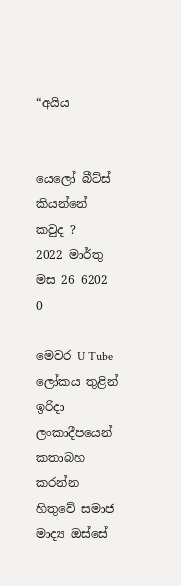“අයිය


යෙලෝ බීට්ස් කියන්නේ කවුද ?
2022 මාර්තු මස 26 6202 0

මෙවර U Tube ලෝකය තුළින් ඉරිදා ලංකාදීපයෙන් කතාබහ කරන්න හිතුවේ සමාජ මාද්‍ය ඔස්සේ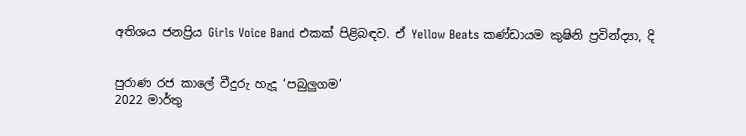අතිශය ජනප්‍රිය Girls Voice Band එකක් පිළිබඳව. ඒ Yellow Beats කණ්ඩායම කුෂිනි ප්‍රවින්ද්‍යා, දි


පුරාණ රජ කාලේ වීදුරු හැදූ ‘පබුලුගම’
2022 මාර්තු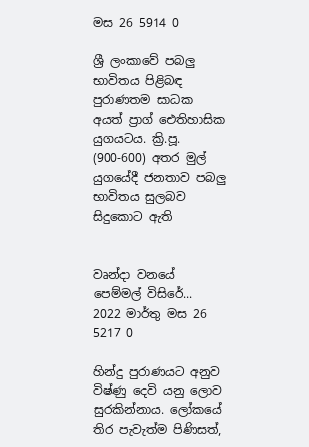මස 26 5914 0

ශ්‍රී ලංකාවේ පබලු භාවිතය පිළිබඳ පුරාණතම සාධක අයත් ප්‍රාග් ඓතිහාසික යුගයටය. ක්‍රි.පූ. (900-600) අතර මුල් යුගයේදී ජනතාව පබලු භාවිතය සුලබව සිදුකොට ඇති


වෘන්දා වනයේ පෙම්මල් විසිරේ...
2022 මාර්තු මස 26 5217 0

හින්දු පුරාණයට අනුව විෂ්ණු දෙවි යනු ලොව සුරකින්නාය. ලෝකයේ තිර පැවැත්ම පිණිසත්,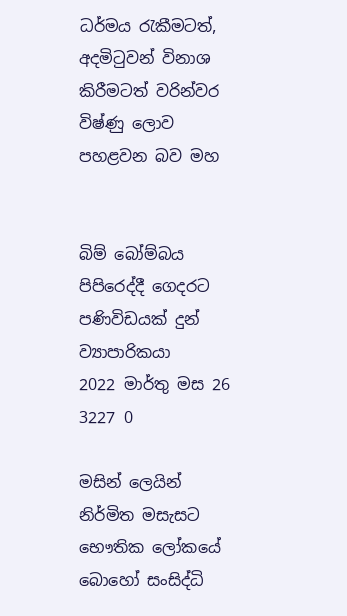ධර්මය රැකීමටත්, අදමිටුවන් විනාශ කිරීමටත් වරින්වර විෂ්ණු ලොව පහළවන බව මහ


බිම් බෝම්බය පිපිරෙද්දී ගෙදරට පණිවිඩයක් දුන් ව්‍යාපාරිකයා
2022 මාර්තු මස 26 3227 0

මසින් ලෙයින් නිර්මිත මසැසට භෞතික ලෝකයේ බොහෝ සංසිද්ධි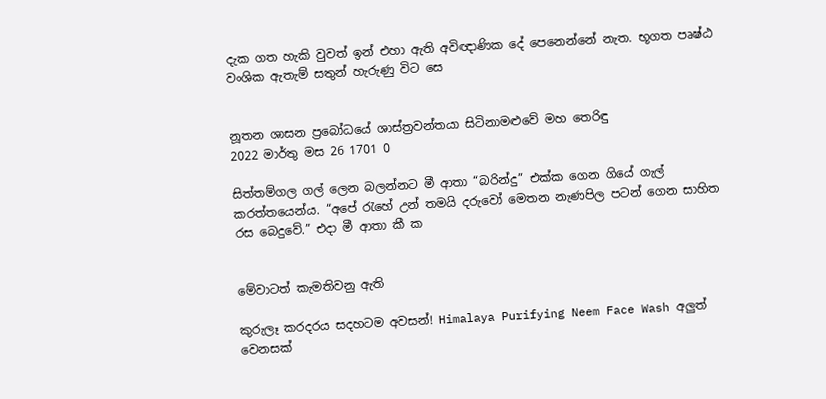දැක ගත හැකි වුවත් ඉන් එහා ඇති අවිඥාණික දේ පෙනෙන්නේ නැත. භූගත පෘෂ්ඨ වංශික ඇතැම් සතුන් හැරුණු විට සෙ


නූතන ශාසන ප්‍රබෝධයේ ශාස්ත්‍රවන්තයා සිටිනාමළුවේ මහ තෙරිඳු
2022 මාර්තු මස 26 1701 0

සිත්තම්ගල ගල් ලෙන බලන්නට මී ආතා “බරින්දු” එක්ක ගෙන ගියේ ගැල් කරත්තයෙන්ය. “අපේ ‍රැහේ උන් තමයි දරුවෝ මෙතන නැණපිල පටන් ගෙන සාහිත රස බෙදුවේ.” එදා මී ආතා කී ක


මේවාටත් කැමතිවනු ඇති

කුරුලෑ කරදරය සදහටම අවසන්! Himalaya Purifying Neem Face Wash අලුත් වෙනසක්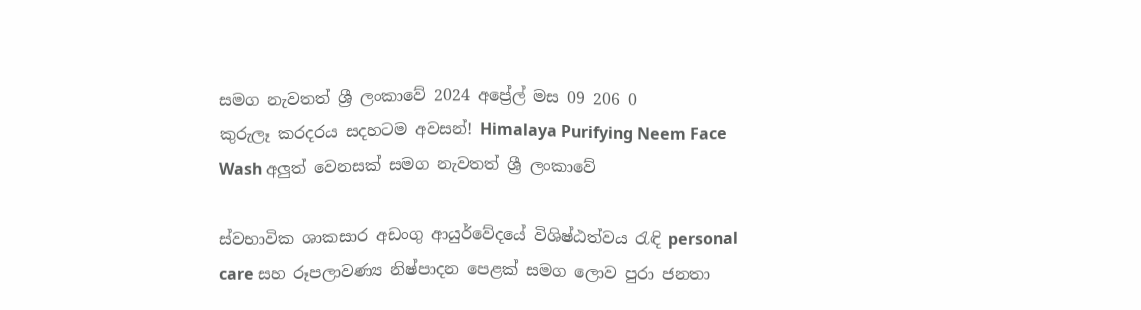සමග නැවතත් ශ්‍රී ලංකාවේ 2024 අප්‍රේල් මස 09 206 0
කුරුලෑ කරදරය සදහටම අවසන්! Himalaya Purifying Neem Face Wash අලුත් වෙනසක් සමග නැවතත් ශ්‍රී ලංකාවේ

ස්වභාවික ශාකසාර අඩංගු ආයුර්වේදයේ විශිෂ්ඨත්වය රැඳි personal care සහ රූපලාවණ්‍ය නිෂ්පාදන පෙළක් සමග ලොව පුරා ජනතා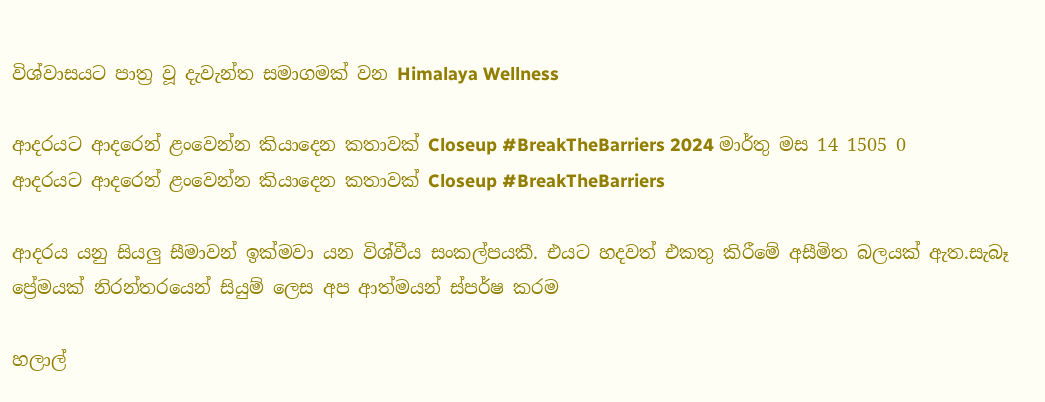විශ්වාසයට පාත්‍ර වූ දැවැන්ත සමාගමක් වන Himalaya Wellness

ආදරයට ආදරෙන් ළංවෙන්න කියාදෙන කතාවක් Closeup #BreakTheBarriers 2024 මාර්තු මස 14 1505 0
ආදරයට ආදරෙන් ළංවෙන්න කියාදෙන කතාවක් Closeup #BreakTheBarriers

ආදරය යනු සියලු සීමාවන් ඉක්මවා යන විශ්වීය සංකල්පයකී. එයට හදවත් එකතු කිරීමේ අසීමිත බලයක් ඇත.සැබෑ ප්‍රේමයක් නිරන්තරයෙන් සියුම් ලෙස අප ආත්මයන් ස්පර්ෂ කරම

හලාල්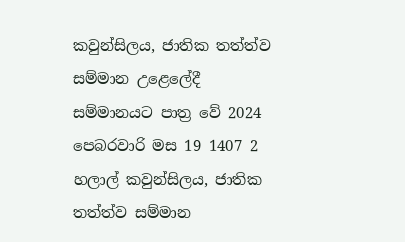කවුන්සිලය, ජාතික තත්ත්ව සම්මාන උළෙලේදී සම්මානයට පාත්‍ර වේ 2024 පෙබරවාරි මස 19 1407 2
හලාල් කවුන්සිලය, ජාතික තත්ත්ව සම්මාන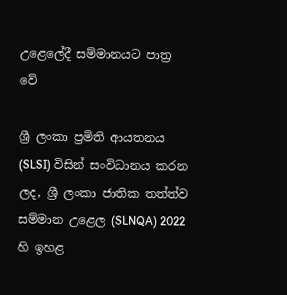උළෙලේදී සම්මානයට පාත්‍ර වේ

ශ්‍රී ලංකා ප්‍රමිති ආයතනය (SLSI) විසින් සංවිධානය කරන ලද, ශ්‍රී ලංකා ජාතික තත්ත්ව සම්මාන උළෙල (SLNQA) 2022 හි ඉහළ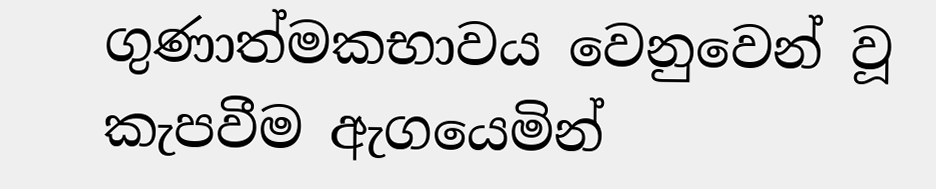ගුණාත්මකභාවය වෙනුවෙන් වූ කැපවීම ඇගයෙමින්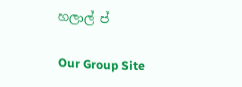හලාල් ප්

Our Group Site